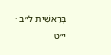בְּרֵאשִׁית ל״ב · י״ט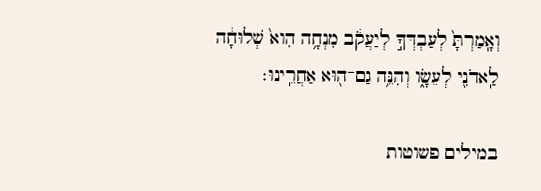וְאָֽמַרְתָּ֙ לְעַבְדְּךָ֣ לְיַעֲקֹ֔ב מִנְחָ֥ה הִוא֙ שְׁלוּחָ֔ה לַֽאדֹנִ֖י לְעֵשָׂ֑ו וְהִנֵּ֥ה גַם־ה֖וּא אַחֲרֵֽינוּ׃

במילים פשוטות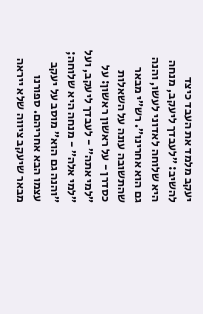יעקב מלמד את העבד כיצד להשיב: ״לעבדך ליעקב, מנחה היא שלוחה לאדוני לעשו, והנה גם הוא אחרינו״. רש״י מבאר שהתשובה עונה על השאלות כסדרן - על ראשון ראשון: על ״למי אתה״ - לעבדך ליעקב, ועל ״למי אלה״ - מנחה היא שלוחה; ״והנה גם הוא״ מוסב על יעקב עצמו הבא אחריהם. ספורנו מבאר שיעקב ציווה שלא ייראה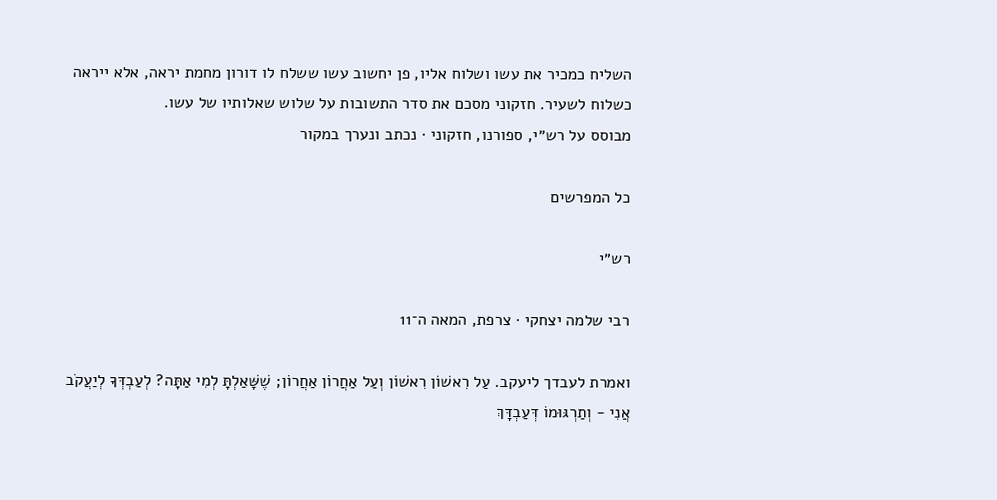השליח כמכיר את עשו ושלוח אליו, פן יחשוב עשו ששלח לו דורון מחמת יראה, אלא ייראה כשלוח לשעיר. חזקוני מסכם את סדר התשובות על שלוש שאלותיו של עשו.
מבוסס על רש״י, ספורנו, חזקוני · נכתב ונערך במקור

כל המפרשים

רש״י

רבי שלמה יצחקי · צרפת, המאה ה־11

ואמרת לעבדך ליעקב. עַל רִאשׁוֹן רִאשׁוֹן וְעַל אַחֲרוֹן אַחֲרוֹן; שֶׁשָּׁאַלְתָּ לְמִי אַתָּה? לְעַבְדְּךָ לְיַעֲקֹב אֲנִי - וְתַרְגּוּמוֹ דְּעַבְדָּךְ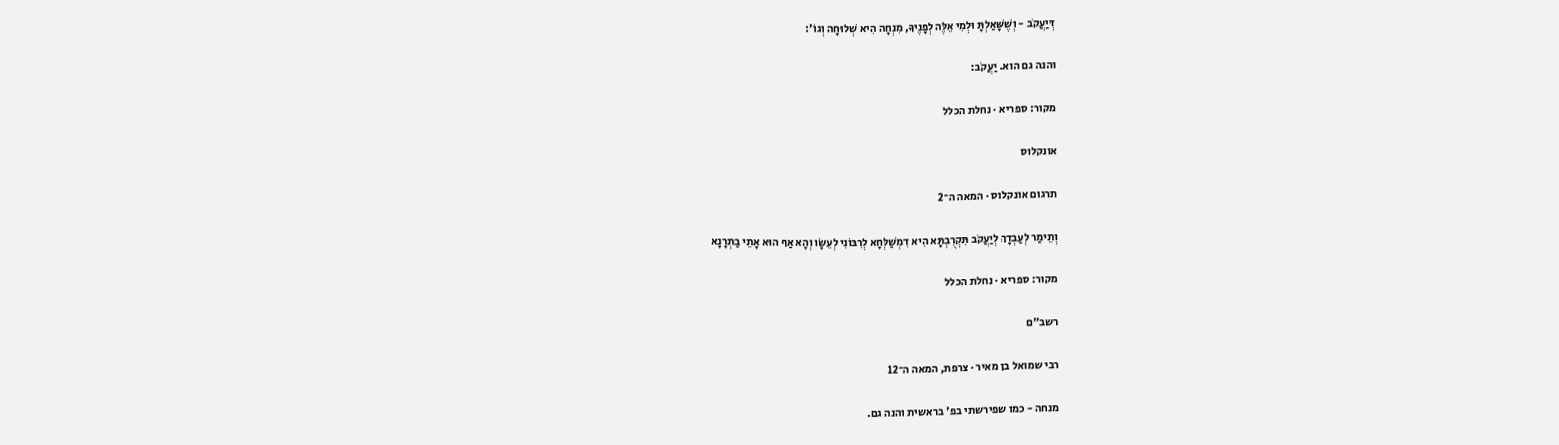דְּיַעֲקֹב - וְשֶׁשָּׁאַלְתָּ וּלְמִי אֵלֶּה לְפָנֶיךָ, מִנְחָה הִיא שְׁלוּחָה וְגוֹ':

והנה גם הוא. יַעֲקֹב:

מקור: ספריא · נחלת הכלל

אונקלוס

תרגום אונקלוס · המאה ה־2

וְתֵימַר לְעַבְדָךְ לְיַעֲקֹב תִּקְרֻבְתָּא הִיא דִמְשַׁלְּחָא לְרִבּוֹנִי לְעֵשָׂו וְהָא אַף הוּא אָתֵי בַתְרָנָא

מקור: ספריא · נחלת הכלל

רשב״ם

רבי שמואל בן מאיר · צרפת, המאה ה־12

מנחה - כמו שפירשתי בפ' בראשית והנה גם.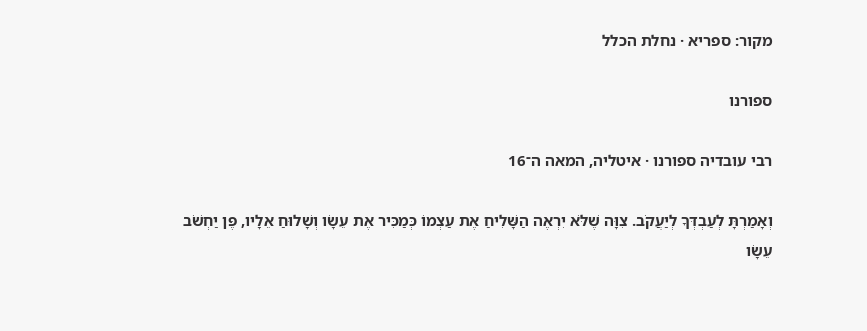מקור: ספריא · נחלת הכלל

ספורנו

רבי עובדיה ספורנו · איטליה, המאה ה־16

וְאָמַרְתָּ לְעַבְדְּךָ לְיַעֲקֹב. צִוָּה שֶׁלֹּא יִרְאֶה הַשָּׁלִיחַ אֶת עַצְמוֹ כְּמַכִּיר אֶת עֵשָׂו וְשָׁלוּחַ אֵלָיו, פֶּן יַחְשֹׁב עֵשָׂו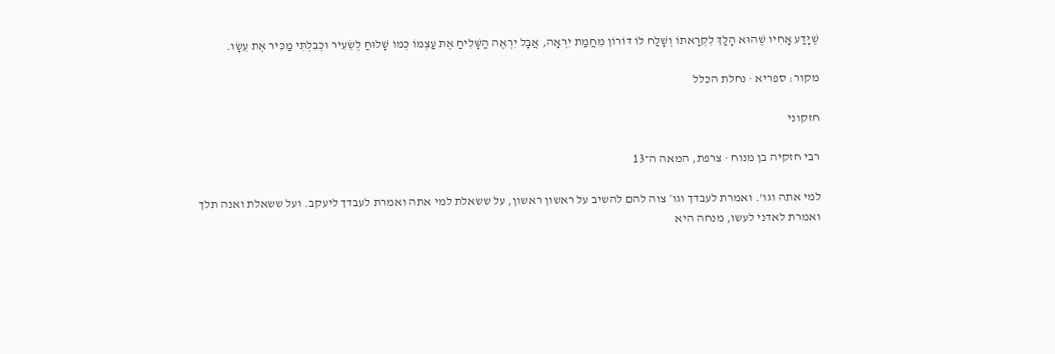שֶׁיָּדַע אָחִיו שֶׁהוּא הָלַךְ לִקְרָאתוֹ וְשָׁלַח לוֹ דּוֹרוֹן מֵחֲמַת יִרְאָה, אֲבָל יִרְאֶה הַשָּׁלִיחַ אֶת עַצְמוֹ כְּמוֹ שָׁלוּחַ לְשֵׂעִיר וּכְבִלְתִּי מַכִּיר אֶת עֵשָׂו.

מקור: ספריא · נחלת הכלל

חזקוני

רבי חזקיה בן מנוח · צרפת, המאה ה־13

למי אתה וגו'. ואמרת לעבדך וגו׳ צוה להם להשיב על ראשון ראשון, על ששאלת למי אתה ואמרת לעבדך ליעקב. ועל ששאלת ואנה תלך ואמרת לאדני לעשו, מנחה היא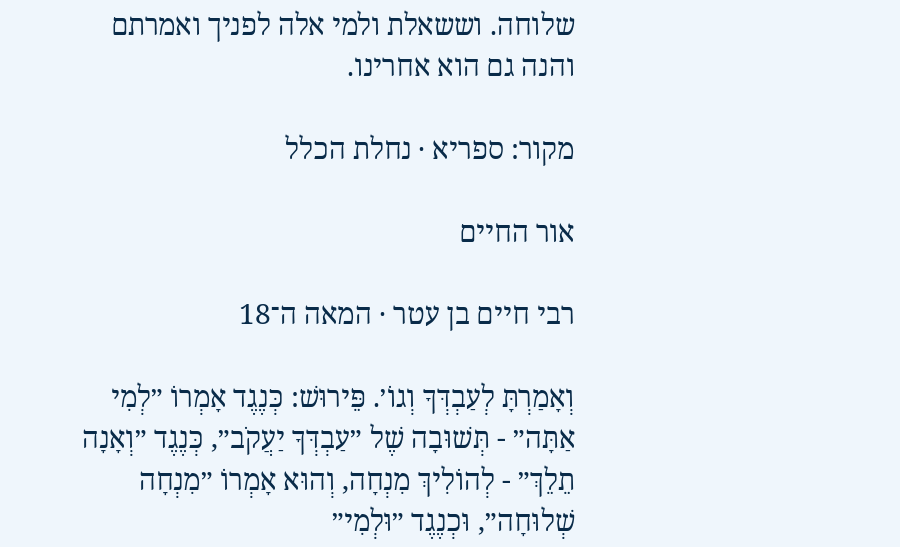שלוחה. וששאלת ולמי אלה לפניך ואמרתם והנה גם הוא אחרינו.

מקור: ספריא · נחלת הכלל

אור החיים

רבי חיים בן עטר · המאה ה־18

וְאָמַרְתָּ לְעַבְדְּךָ וְגוֹ׳. פֵּירוּשׁ: כְּנֶגֶד אָמְרוֹ ״לְמִי אַתָּה״ - תְּשׁוּבָה שֶׁל ״עַבְדְּךָ יַעֲקֹב״, כְּנֶגֶד ״וְאָנָה תֵלֵךְ״ - לְהוֹלִיךְ מִנְחָה, וְהוּא אָמְרוֹ ״מִנְחָה שְׁלוּחָה״, וּכְנֶגֶד ״וּלְמִי״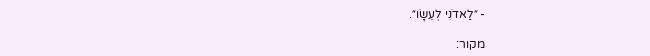- ״לַאדֹנִי לְעֵשָׂו״.

מקור: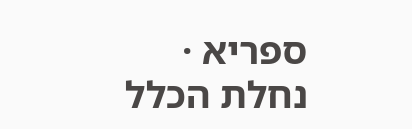ספריא · נחלת הכלל